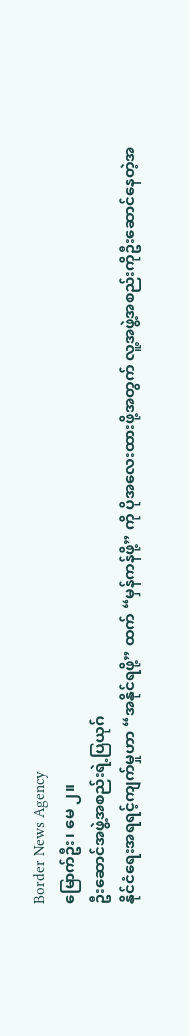Border News Agency
မြောက်ဦး၊ မေ ၂။
ဦးဆောင်အဖွဲ့အစည်းရဲ့ပြယုဂ်
နိုင်ငံရေးအရရင့်ကျက်မှုဟာ “အနိုင်ရဖို့” ထက် “မှန်ကန်ဖို့” ကို ပိုအလေးထားဖို့အတွက် လူ့အဖွဲ့အစည်းကိုဦးဆောင်နေတဲ့အ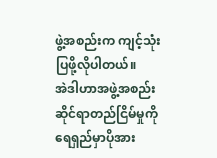ဖွဲ့အစည်းက ကျင့်သုံးပြဖို့လိုပါတယ်။
အဲဒါဟာအဖွဲ့အစည်းဆိုင်ရာတည်ငြိမ်မှုကို ရေရှည်မှာပိုအား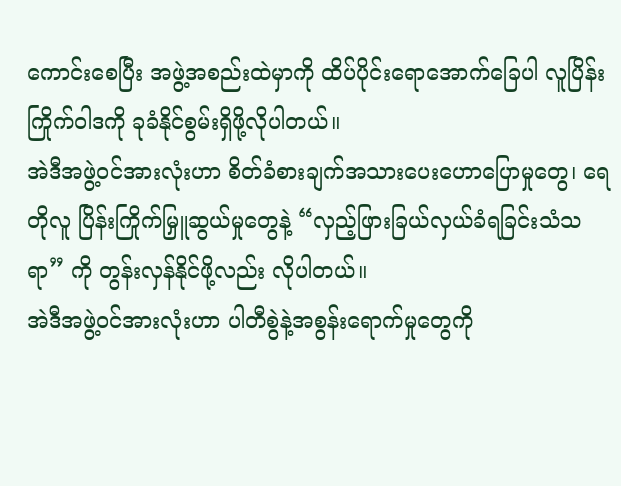ကောင်းစေပြီး အဖွဲ့အစည်းထဲမှာကို ထိပ်ပိုင်းရောအောက်ခြေပါ လူပြိန်းကြိုက်ဝါဒကို ခုခံနိုင်စွမ်းရှိဖို့လိုပါတယ်။
အဲဒီအဖွဲ့ဝင်အားလုံးဟာ စိတ်ခံစားချက်အသားပေးဟောပြောမှုတွေ၊ ရေတိုလူ ပြိန်းကြိုက်မြှူဆွယ်မှုတွေနဲ့ “လှည့်ဖြားခြယ်လှယ်ခံရခြင်းသံသရာ” ကို တွန်းလှန်နိုင်ဖို့လည်း လိုပါတယ်။
အဲဒီအဖွဲ့ဝင်အားလုံးဟာ ပါတီစွဲနဲ့အစွန်းရောက်မှုတွေကို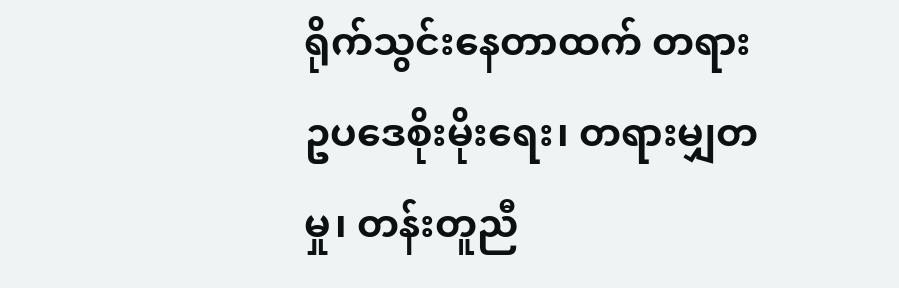ရိုက်သွင်းနေတာထက် တရားဥပဒေစိုးမိုးရေး၊ တရားမျှတမှု၊ တန်းတူညီ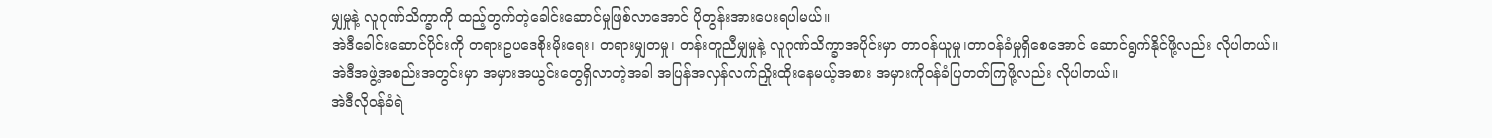မျှမှုနဲ့ လူဂုဏ်သိက္ခာကို ထည့်တွက်တဲ့ခေါင်းဆောင်မှုဖြစ်လာအောင် ပိုတွန်းအားပေးရပါမယ်။
အဲဒီခေါင်းဆောင်ပိုင်းကို တရားဥပဒေစိုးမိုးရေး၊ တရားမျှတမှု၊ တန်းတူညီမျှမှုနဲ့ လူဂုဏ်သိက္ခာအပိုင်းမှာ တာဝန်ယူမှု၊တာဝန်ခံမှုရှိစေအောင် ဆောင်ရွက်နိုင်ဖို့လည်း လိုပါတယ်။
အဲဒီအဖွဲ့အစည်းအတွင်းမှာ အမှားအယွင်းတွေရှိလာတဲ့အခါ အပြန်အလှန်လက်ညှိုးထိုးနေမယ့်အစား အမှားကိုဝန်ခံပြတတ်ကြဖို့လည်း လိုပါတယ်။
အဲဒီလိုဝန်ခံရဲ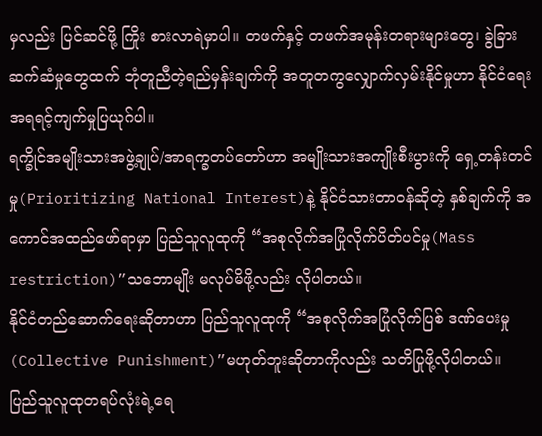မှလည်း ပြင်ဆင်ဖို့ ကြိုး စားလာရဲမှာပါ။ တဖက်နှင့် တဖက်အမုန်းတရားများတွေ၊ ခွဲခြားဆက်ဆံမှုတွေထက် ဘုံတူညီတဲ့ရည်မှန်းချက်ကို အတူတကွလျှောက်လှမ်းနိုင်မှုဟာ နိုင်ငံရေးအရရင့်ကျက်မှုပြယုဂ်ပါ။
ရက္ခိုင်အမျိုးသားအဖွဲ့ချုပ်/အာရက္ခတပ်တော်ဟာ အမျိုးသားအကျိုးစီးပွားကို ရှေ့တန်းတင်မှု(Prioritizing National Interest)နဲ့ နိုင်ငံသားတာဝန်ဆိုတဲ့ နှစ်ချက်ကို အကောင်အထည်ဖော်ရာမှာ ပြည်သူလူထုကို “အစုလိုက်အပြုံလိုက်ပိတ်ပင်မှု(Mass restriction)”သဘောမျိုး မလုပ်မိဖို့လည်း လိုပါတယ်။
နိုင်ငံတည်ဆောက်ရေးဆိုတာဟာ ပြည်သူလူထုကို “အစုလိုက်အပြုံလိုက်ပြစ် ဒဏ်ပေးမှု(Collective Punishment)”မဟုတ်ဘူးဆိုတာကိုလည်း သတိပြုဖို့လိုပါတယ်။
ပြည်သူလူထုတရပ်လုံးရဲ့ရေ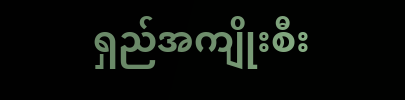ရှည်အကျိုးစီး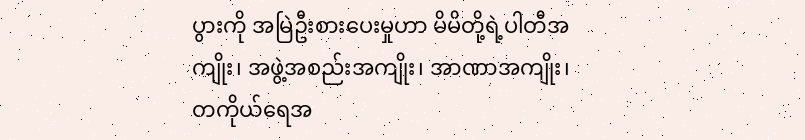ပွားကို အမြဲဦးစားပေးမှုဟာ မိမိတို့ရဲ့ပါတီအကျိုး၊ အဖွဲ့အစည်းအကျိုး၊ အာဏာအကျိုး၊ တကိုယ်ရေအ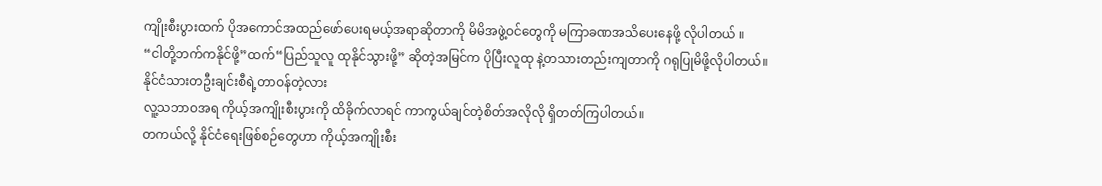ကျိုးစီးပွားထက် ပိုအကောင်အထည်ဖော်ပေးရမယ့်အရာဆိုတာကို မိမိအဖွဲ့ဝင်တွေကို မကြာခဏအသိပေးနေဖို့ လိုပါတယ် ။
“ငါတို့ဘက်ကနိုင်ဖို့”ထက်“ပြည်သူလူ ထုနိုင်သွားဖို့” ဆိုတဲ့အမြင်က ပိုပြီးလူထု နဲ့တသားတည်းကျတာကို ဂရုပြုမိဖို့လိုပါတယ်။
နိုင်ငံသားတဦးချင်းစီရဲ့တာဝန်တဲ့လား
လူ့သဘာဝအရ ကိုယ့်အကျိုးစီးပွားကို ထိခိုက်လာရင် ကာကွယ်ချင်တဲ့စိတ်အလိုလို ရှိတတ်ကြပါတယ်။
တကယ်လို့ နိုင်ငံရေးဖြစ်စဉ်တွေဟာ ကိုယ့်အကျိုးစီး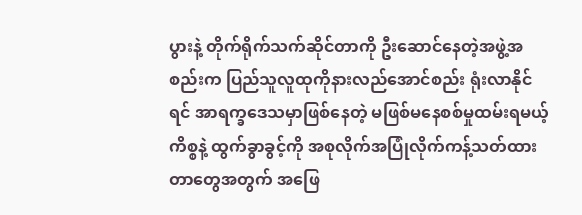ပွားနဲ့ တိုက်ရိုက်သက်ဆိုင်တာကို ဦးဆောင်နေတဲ့အဖွဲ့အစည်းက ပြည်သူလူထုကိုနားလည်အောင်စည်း ရုံးလာနိုင်ရင် အာရက္ခဒေသမှာဖြစ်နေတဲ့ မဖြစ်မနေစစ်မှုထမ်းရမယ့်ကိစ္စနဲ့ ထွက်ခွာခွင့်ကို အစုလိုက်အပြုံလိုက်ကန့်သတ်ထားတာတွေအတွက် အဖြေ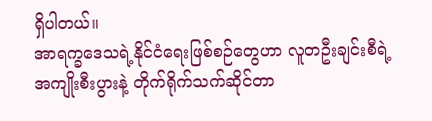ရှိပါတယ်။
အာရက္ခဒေသရဲ့နိုင်ငံရေးဖြစ်စဉ်တွေဟာ လူတဦးချင်းစီရဲ့အကျိုးစီးပွားနဲ့ တိုက်ရိုက်သက်ဆိုင်တာ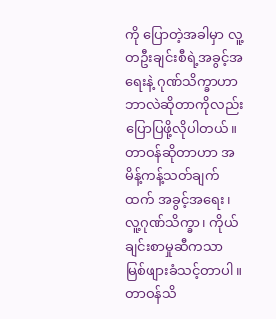ကို ပြောတဲ့အခါမှာ လူ့တဦးချင်းစီရဲ့အခွင့်အရေးနဲ့ ဂုဏ်သိက္ခာဟာ ဘာလဲဆိုတာကိုလည်း ပြောပြဖို့လိုပါတယ်။
တာဝန်ဆိုတာဟာ အမိန့်ကန့်သတ်ချက်ထက် အခွင့်အရေး၊ လူ့ဂုဏ်သိက္ခာ၊ ကိုယ်ချင်းစာမှုဆီကသာ မြစ်ဖျားခံသင့်တာပါ။
တာဝန်သိ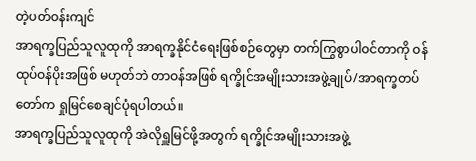တဲ့ပတ်ဝန်းကျင်
အာရက္ခပြည်သူလူထုကို အာရက္ခနိုင်ငံရေးဖြစ်စဉ်တွေမှာ တက်ကြွစွာပါဝင်တာကို ဝန်ထုပ်ဝန်ပိုးအဖြစ် မဟုတ်ဘဲ တာဝန်အဖြစ် ရက္ခိုင်အမျိုးသားအဖွဲ့ချုပ်/အာရက္ခတပ်တော်က ရှုမြင်စေချင်ပုံရပါတယ်။
အာရက္ခပြည်သူလူထုကို အဲလိုရှူမြင်ဖို့အတွက် ရက္ခိုင်အမျိုးသားအဖွဲ့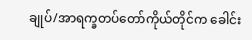ချုပ်/အာရက္ခတပ်တော်ကိုယ်တိုင်က ခေါင်း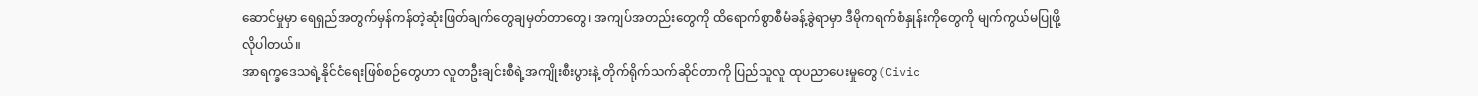ဆောင်မှုမှာ ရေရှည်အတွက်မှန်ကန်တဲ့ဆုံးဖြတ်ချက်တွေချမှတ်တာတွေ၊ အကျပ်အတည်းတွေကို ထိရောက်စွာစီမံခန့်ခွဲရာမှာ ဒီမိုကရက်စံနှုန်းကိုတွေကို မျက်ကွယ်မပြုဖို့ လိုပါတယ်။
အာရက္ခဒေသရဲ့နိုင်ငံရေးဖြစ်စဉ်တွေဟာ လူတဦးချင်းစီရဲ့အကျိုးစီးပွားနဲ့ တိုက်ရိုက်သက်ဆိုင်တာကို ပြည်သူလူ ထုပညာပေးမှုတွေ(Civic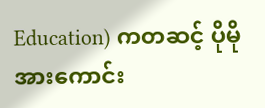Education) ကတဆင့် ပိုမိုအားကောင်း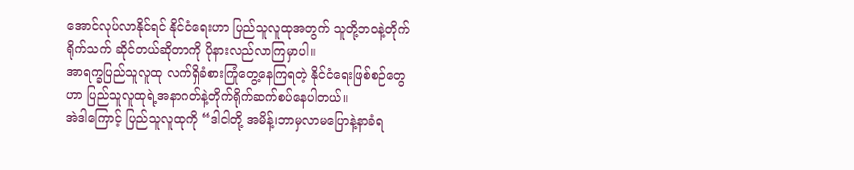အောင်လုပ်လာနိုင်ရင် နိုင်ငံရေးဟာ ပြည်သူလူထုအတွက် သူတို့ဘဝနဲ့တိုက်ရိုက်သက် ဆိုင်တယ်ဆိုတာကို ပိုနားလည်လာကြမှာပါ။
အာရက္ခပြည်သူလူထု လက်ရှိခံစားကြုံတွေ့နေကြရတဲ့ နိုင်ငံရေးဖြစ်စဉ်တွေဟာ ပြည်သူလူထုရဲ့အနာဂတ်နဲ့တိုက်ရိုက်ဆက်စပ်နေပါတယ်။
အဲဒါကြောင့် ပြည်သူလူထုကို “ဒါငါတို့ အမိန့်၊ဘာမှလာမပြောနဲ့နာခံရ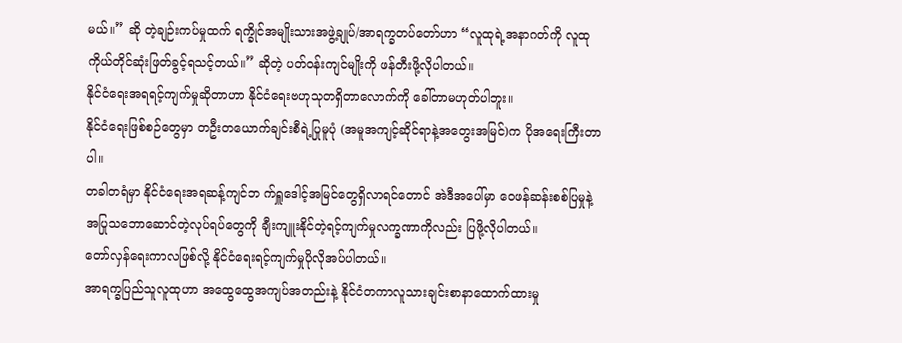မယ်။” ဆို တဲ့ချဉ်းကပ်မှုထက် ရက္ခိုင်အမျိုးသားအဖွဲ့ချုပ်/အာရက္ခတပ်တော်ဟာ “လူထုရဲ့အနာဂတ်ကို လူထုကိုယ်တိုင်ဆုံးဖြတ်ခွင့်ရသင့်တယ်။” ဆိုတဲ့ ပတ်ဝန်းကျင်မျိုးကို ဖန်တီးဖို့လိုပါတယ်။
နိုင်ငံရေးအရရင့်ကျက်မှုဆိုတာဟာ နိုင်ငံရေးဗဟုသုတရှိတာလောက်ကို ခေါ်တာမဟုတ်ပါဘူး။
နိုင်ငံရေးဖြစ်စဉ်တွေမှာ တဦးတယောက်ချင်းစီရဲ့ပြုမူပုံ (အမူအကျင့်ဆိုင်ရာနဲ့အတွေးအမြင်)က ပိုအရေးကြီးတာပါ။
တခါတရံမှာ နိုင်ငံရေးအရဆန့်ကျင်ဘ က်ရှူဒေါင့်အမြင်တွေရှိလာရင်တောင် အဲဒီအပေါ်မှာ ဝေဖန်ဆန်းစစ်ပြမှုနဲ့ အပြုသဘောဆောင်တဲ့လုပ်ရပ်တွေကို ချီးကျူးနိုင်တဲ့ရင့်ကျက်မှုလက္ခဏာကိုလည်း ပြဖို့လိုပါတယ်။
တော်လှန်ရေးကာလဖြစ်လို့ နိုင်ငံရေးရင့်ကျက်မှုပိုလိုအပ်ပါတယ်။
အာရက္ခပြည်သူလူထုဟာ အထွေထွေအကျပ်အတည်းနဲ့ နိုင်ငံတကာလူသားချင်းစာနာထောက်ထားမှု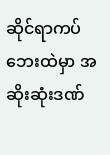ဆိုင်ရာကပ်ဘေးထဲမှာ အဆိုးဆုံးဒဏ်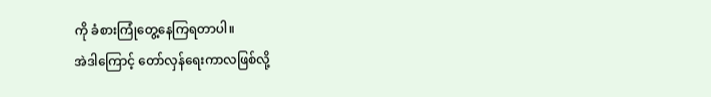ကို ခံစားကြုံတွေ့နေကြရတာပါ။
အဲဒါကြောင့် တော်လှန်ရေးကာလဖြစ်လို့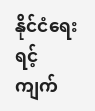နိုင်ငံရေးရင့်ကျက်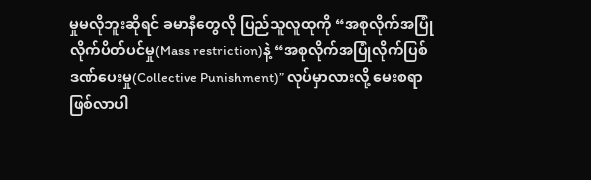မှုမလိုဘူးဆိုရင် ခမာနီတွေလို ပြည်သူလူထုကို “အစုလိုက်အပြုံလိုက်ပိတ်ပင်မှု(Mass restriction)နဲ့ “အစုလိုက်အပြုံလိုက်ပြစ်ဒဏ်ပေးမှု(Collective Punishment)” လုပ်မှာလားလို့ မေးစရာဖြစ်လာပါ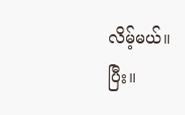လိမ့်မယ်။
ပြီး။